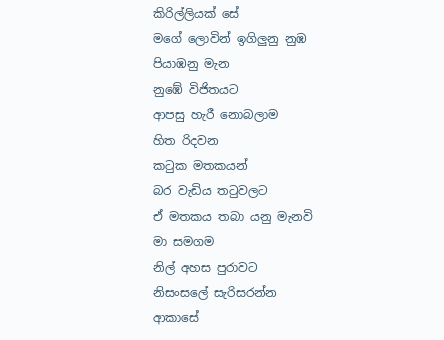කිරිල්ලියක් සේ
මගේ ලොවින් ඉගිලුනු නුඹ
පියාඹනු මැන
නුඹේ විජිතයට
ආපසු හැරී නොබලාම
හිත රිදවන
කටුක මතකයන්
බර වැඩිය තටුවලට
ඒ මතකය තබා යනු මැනවි
මා සමගම
නිල් අහස පුරාවට
නිසංසලේ සැරිසරන්න
ආකාසේ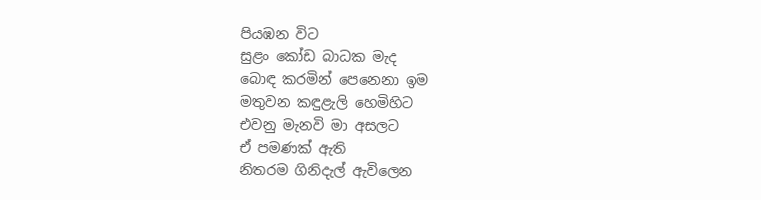පියඹන විට
සුළං කෝඩ බාධක මැද
බොඳ කරමින් පෙනෙනා ඉම
මතුවන කඳුළැලි හෙමිහිට
එවනු මැනවි මා අසලට
ඒ පමණක් ඇති
නිතරම ගිනිදැල් ඇවිලෙන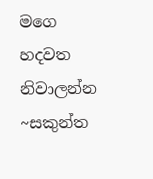මගෙ හදවත නිවාලන්න
~සකුන්ත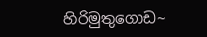හිරිමුතුගොඩ~